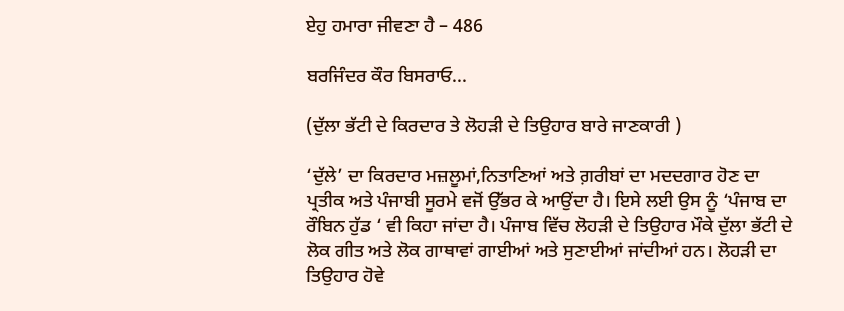ਏਹੁ ਹਮਾਰਾ ਜੀਵਣਾ ਹੈ – 486

ਬਰਜਿੰਦਰ ਕੌਰ ਬਿਸਰਾਓ...

(ਦੁੱਲਾ ਭੱਟੀ ਦੇ ਕਿਰਦਾਰ ਤੇ ਲੋਹੜੀ ਦੇ ਤਿਉਹਾਰ ਬਾਰੇ ਜਾਣਕਾਰੀ )

‘ਦੁੱਲੇ’ ਦਾ ਕਿਰਦਾਰ ਮਜ਼ਲੂਮਾਂ,ਨਿਤਾਣਿਆਂ ਅਤੇ ਗ਼ਰੀਬਾਂ ਦਾ ਮਦਦਗਾਰ ਹੋਣ ਦਾ ਪ੍ਰਤੀਕ ਅਤੇ ਪੰਜਾਬੀ ਸੂਰਮੇ ਵਜੋਂ ਉੱਭਰ ਕੇ ਆਉਂਦਾ ਹੈ। ਇਸੇ ਲਈ ਉਸ ਨੂੰ ‘ਪੰਜਾਬ ਦਾ ਰੌਬਿਨ ਹੁੱਡ ‘ ਵੀ ਕਿਹਾ ਜਾਂਦਾ ਹੈ। ਪੰਜਾਬ ਵਿੱਚ ਲੋਹੜੀ ਦੇ ਤਿਉਹਾਰ ਮੌਕੇ ਦੁੱਲਾ ਭੱਟੀ ਦੇ ਲੋਕ ਗੀਤ ਅਤੇ ਲੋਕ ਗਾਥਾਵਾਂ ਗਾਈਆਂ ਅਤੇ ਸੁਣਾਈਆਂ ਜਾਂਦੀਆਂ ਹਨ। ਲੋਹੜੀ ਦਾ ਤਿਉਹਾਰ ਹੋਵੇ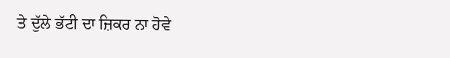ਤੇ ਦੁੱਲੇ ਭੱਟੀ ਦਾ ਜ਼ਿਕਰ ਨਾ ਹੋਵੇ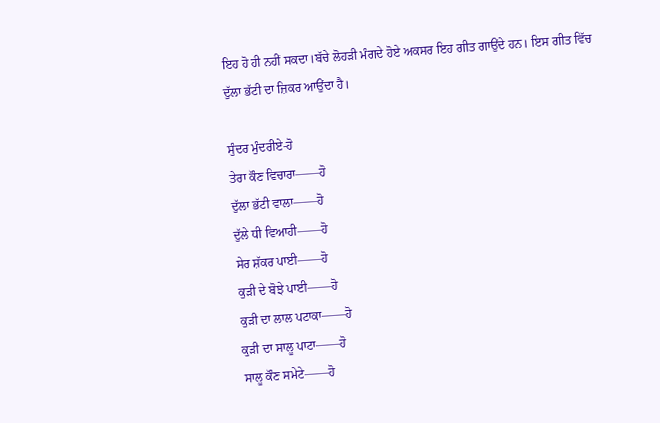ਇਹ ਹੋ ਹੀ ਨਹੀਂ ਸਕਦਾ।ਬੱਚੇ ਲੋਹੜੀ ਮੰਗਦੇ ਹੋਏ ਅਕਸਰ ਇਹ ਗੀਤ ਗਾਉਂਦੇ ਹਨ। ਇਸ ਗੀਤ ਵਿੱਚ ਦੁੱਲਾ ਭੱਟੀ ਦਾ ਜ਼ਿਕਰ ਆਉਂਦਾ ਹੈ।

ਸੁੰਦਰ ਮੁੰਦਰੀਏ-ਹੋ
ਤੇਰਾ ਕੌਣ ਵਿਚਾਰਾ——ਹੋ
ਦੁੱਲਾ ਭੱਟੀ ਵਾਲਾ——ਹੋ
ਦੁੱਲੇ ਧੀ ਵਿਆਹੀ——ਹੋ
ਸੇਰ ਸ਼ੱਕਰ ਪਾਈ——ਹੋ
ਕੁੜੀ ਦੇ ਬੋਝੇ ਪਾਈ——ਹੋ
ਕੁੜੀ ਦਾ ਲਾਲ ਪਟਾਕਾ——ਹੋ
ਕੁੜੀ ਦਾ ਸਾਲੂ ਪਾਟਾ——ਹੋ
ਸਾਲੂ ਕੌਣ ਸਮੇਟੇ——ਹੋ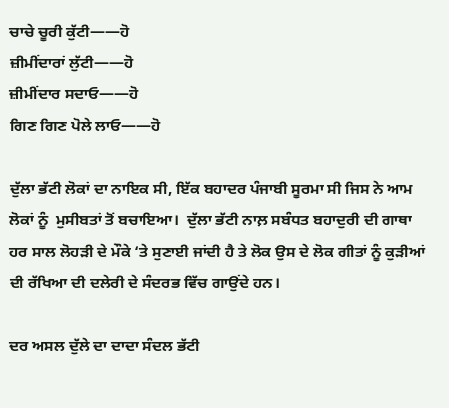ਚਾਚੇ ਚੂਰੀ ਕੁੱਟੀ——ਹੋ
ਜ਼ੀਮੀਂਦਾਰਾਂ ਲੁੱਟੀ——ਹੋ
ਜ਼ੀਮੀਂਦਾਰ ਸਦਾਓ——ਹੋ
ਗਿਣ ਗਿਣ ਪੋਲੇ ਲਾਓ——ਹੋ

ਦੁੱਲਾ ਭੱਟੀ ਲੋਕਾਂ ਦਾ ਨਾਇਕ ਸੀ, ਇੱਕ ਬਹਾਦਰ ਪੰਜਾਬੀ ਸੂਰਮਾ ਸੀ ਜਿਸ ਨੇ ਆਮ ਲੋਕਾਂ ਨੂੰ  ਮੁਸੀਬਤਾਂ ਤੋਂ ਬਚਾਇਆ।  ਦੁੱਲਾ ਭੱਟੀ ਨਾਲ਼ ਸਬੰਧਤ ਬਹਾਦੁਰੀ ਦੀ ਗਾਥਾ ਹਰ ਸਾਲ ਲੋਹੜੀ ਦੇ ਮੌਕੇ ‘ਤੇ ਸੁਣਾਈ ਜਾਂਦੀ ਹੈ ਤੇ ਲੋਕ ਉਸ ਦੇ ਲੋਕ ਗੀਤਾਂ ਨੂੰ ਕੁੜੀਆਂ ਦੀ ਰੱਖਿਆ ਦੀ ਦਲੇਰੀ ਦੇ ਸੰਦਰਭ ਵਿੱਚ ਗਾਉਂਦੇ ਹਨ।

ਦਰ ਅਸਲ ਦੁੱਲੇ ਦਾ ਦਾਦਾ ਸੰਦਲ ਭੱਟੀ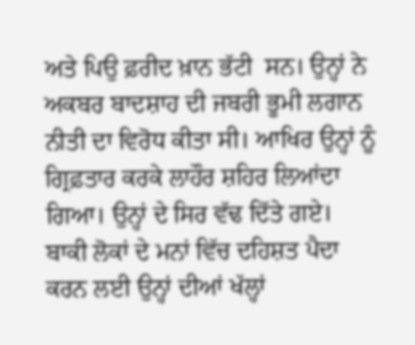ਅਤੇ ਪਿਉ ਫ਼ਰੀਦ ਖ਼ਾਨ ਭੱਟੀ  ਸਨ। ਉਨ੍ਹਾਂ ਨੇ ਅਕਬਰ ਬਾਦਸ਼ਾਹ ਦੀ ਜਬਰੀ ਭੂਮੀ ਲਗਾਨ ਨੀਤੀ ਦਾ ਵਿਰੋਧ ਕੀਤਾ ਸੀ। ਆਖਿਰ ਉਨ੍ਹਾਂ ਨੂੰ ਗ੍ਰਿਫ਼ਤਾਰ ਕਰਕੇ ਲਾਹੌਰ ਸ਼ਹਿਰ ਲਿਆਂਦਾ ਗਿਆ। ਉਨ੍ਹਾਂ ਦੇ ਸਿਰ ਵੱਢ ਦਿੱਤੇ ਗਏ। ਬਾਕੀ ਲੋਕਾਂ ਦੇ ਮਨਾਂ ਵਿੱਚ ਦਹਿਸ਼ਤ ਪੈਦਾ ਕਰਨ ਲਈ ਉਨ੍ਹਾਂ ਦੀਆਂ ਖੱਲ੍ਹਾਂ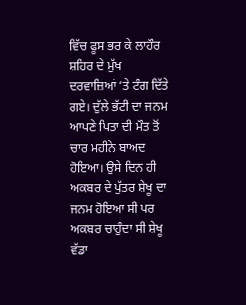ਵਿੱਚ ਫੂਸ ਭਰ ਕੇ ਲਾਹੌਰ ਸ਼ਹਿਰ ਦੇ ਮੁੱਖ ਦਰਵਾਜ਼ਿਆਂ ‘ਤੇ ਟੰਗ ਦਿੱਤੇ ਗਏ। ਦੁੱਲੇ ਭੱਟੀ ਦਾ ਜਨਮ ਆਪਣੇ ਪਿਤਾ ਦੀ ਮੌਤ ਤੋਂ ਚਾਰ ਮਹੀਨੇ ਬਾਅਦ ਹੋਇਆ। ਉਸੇ ਦਿਨ ਹੀ ਅਕਬਰ ਦੇ ਪੁੱਤਰ ਸ਼ੇਖੂ ਦਾ ਜਨਮ ਹੋਇਆ ਸੀ ਪਰ ਅਕਬਰ ਚਾਹੁੰਦਾ ਸੀ ਸ਼ੇਖੂ ਵੱਡਾ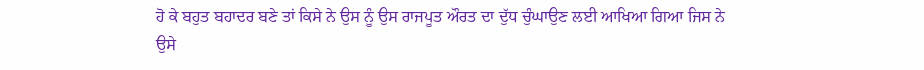ਹੋ ਕੇ ਬਹੁਤ ਬਹਾਦਰ ਬਣੇ ਤਾਂ ਕਿਸੇ ਨੇ ਉਸ ਨੂੰ ਉਸ ਰਾਜਪੂਤ ਔਰਤ ਦਾ ਦੁੱਧ ਚੁੰਘਾਉਣ ਲਈ ਆਖਿਆ ਗਿਆ ਜਿਸ ਨੇ ਉਸੇ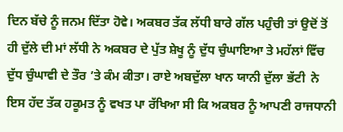ਦਿਨ ਬੱਚੇ ਨੂੰ ਜਨਮ ਦਿੱਤਾ ਹੋਵੇ। ਅਕਬਰ ਤੱਕ ਲੱਧੀ ਬਾਰੇ ਗੱਲ ਪਹੁੰਚੀ ਤਾਂ ਉਦੋਂ ਤੋਂ ਹੀ ਦੁੱਲੇ ਦੀ ਮਾਂ ਲੱਧੀ ਨੇ ਅਕਬਰ ਦੇ ਪੁੱਤ ਸ਼ੇਖੂ ਨੂੰ ਦੁੱਧ ਚੁੰਘਾਇਆ ਤੇ ਮਹੱਲਾਂ ਵਿੱਚ ਦੁੱਧ ਚੁੰਘਾਵੀ ਦੇ ਤੌਰ ’ਤੇ ਕੰਮ ਕੀਤਾ। ਰਾਏ ਅਬਦੁੱਲਾ ਖਾਨ ਯਾਨੀ ਦੁੱਲਾ ਭੱਟੀ  ਨੇ ਇਸ ਹੱਦ ਤੱਕ ਹਕੂਮਤ ਨੂੰ ਵਖਤ ਪਾ ਰੱਖਿਆ ਸੀ ਕਿ ਅਕਬਰ ਨੂੰ ਆਪਣੀ ਰਾਜਧਾਨੀ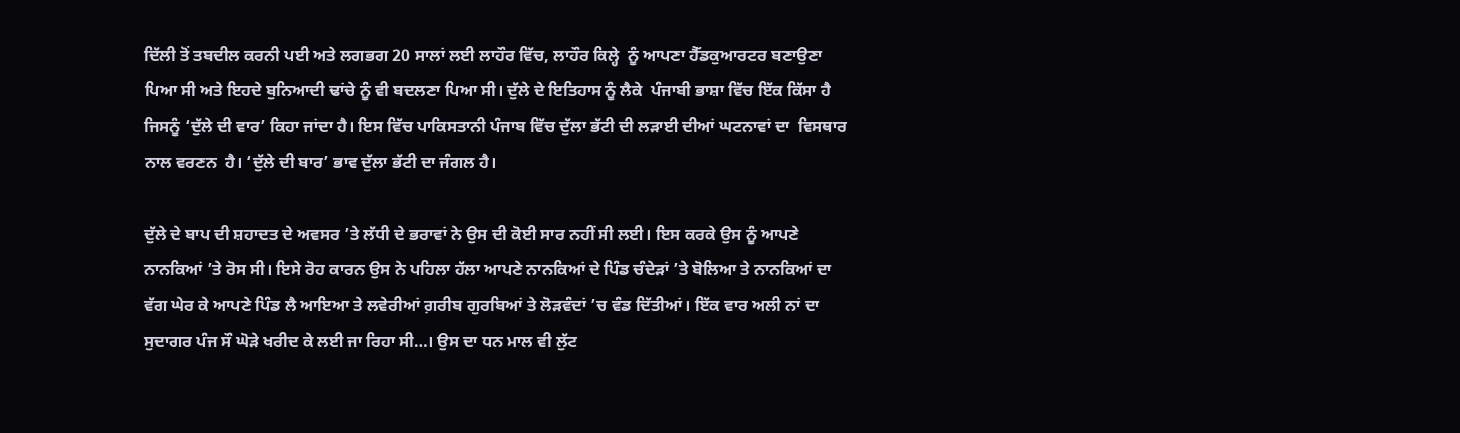ਦਿੱਲੀ ਤੋਂ ਤਬਦੀਲ ਕਰਨੀ ਪਈ ਅਤੇ ਲਗਭਗ 20 ਸਾਲਾਂ ਲਈ ਲਾਹੌਰ ਵਿੱਚ, ਲਾਹੌਰ ਕਿਲ੍ਹੇ  ਨੂੰ ਆਪਣਾ ਹੈੱਡਕੁਆਰਟਰ ਬਣਾਉਣਾ ਪਿਆ ਸੀ ਅਤੇ ਇਹਦੇ ਬੁਨਿਆਦੀ ਢਾਂਚੇ ਨੂੰ ਵੀ ਬਦਲਣਾ ਪਿਆ ਸੀ। ਦੁੱਲੇ ਦੇ ਇਤਿਹਾਸ ਨੂੰ ਲੈਕੇ  ਪੰਜਾਬੀ ਭਾਸ਼ਾ ਵਿੱਚ ਇੱਕ ਕਿੱਸਾ ਹੈ ਜਿਸਨੂੰ ‘ਦੁੱਲੇ ਦੀ ਵਾਰ’ ਕਿਹਾ ਜਾਂਦਾ ਹੈ। ਇਸ ਵਿੱਚ ਪਾਕਿਸਤਾਨੀ ਪੰਜਾਬ ਵਿੱਚ ਦੁੱਲਾ ਭੱਟੀ ਦੀ ਲੜਾਈ ਦੀਆਂ ਘਟਨਾਵਾਂ ਦਾ  ਵਿਸਥਾਰ ਨਾਲ ਵਰਣਨ  ਹੈ। ‘ਦੁੱਲੇ ਦੀ ਬਾਰ’ ਭਾਵ ਦੁੱਲਾ ਭੱਟੀ ਦਾ ਜੰਗਲ ਹੈ।

ਦੁੱਲੇ ਦੇ ਬਾਪ ਦੀ ਸ਼ਹਾਦਤ ਦੇ ਅਵਸਰ ’ਤੇ ਲੱਧੀ ਦੇ ਭਰਾਵਾਂ ਨੇ ਉਸ ਦੀ ਕੋਈ ਸਾਰ ਨਹੀਂ ਸੀ ਲਈ। ਇਸ ਕਰਕੇ ਉਸ ਨੂੰ ਆਪਣੇ ਨਾਨਕਿਆਂ ’ਤੇ ਰੋਸ ਸੀ। ਇਸੇ ਰੋਹ ਕਾਰਨ ਉਸ ਨੇ ਪਹਿਲਾ ਹੱਲਾ ਆਪਣੇ ਨਾਨਕਿਆਂ ਦੇ ਪਿੰਡ ਚੰਦੇੜਾਂ ’ਤੇ ਬੋਲਿਆ ਤੇ ਨਾਨਕਿਆਂ ਦਾ ਵੱਗ ਘੇਰ ਕੇ ਆਪਣੇ ਪਿੰਡ ਲੈ ਆਇਆ ਤੇ ਲਵੇਰੀਆਂ ਗ਼ਰੀਬ ਗੁਰਬਿਆਂ ਤੇ ਲੋੜਵੰਦਾਂ ’ਚ ਵੰਡ ਦਿੱਤੀਆਂ। ਇੱਕ ਵਾਰ ਅਲੀ ਨਾਂ ਦਾ ਸੁਦਾਗਰ ਪੰਜ ਸੌ ਘੋੜੇ ਖਰੀਦ ਕੇ ਲਈ ਜਾ ਰਿਹਾ ਸੀ…। ਉਸ ਦਾ ਧਨ ਮਾਲ ਵੀ ਲੁੱਟ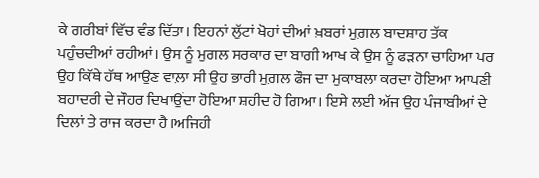ਕੇ ਗਰੀਬਾਂ ਵਿੱਚ ਵੰਡ ਦਿੱਤਾ। ਇਹਨਾਂ ਲੁੱਟਾਂ ਖੋਹਾਂ ਦੀਆਂ ਖ਼ਬਰਾਂ ਮੁਗ਼ਲ ਬਾਦਸ਼ਾਹ ਤੱਕ ਪਹੁੰਚਦੀਆਂ ਰਹੀਆਂ। ਉਸ ਨੂੰ ਮੁਗਲ ਸਰਕਾਰ ਦਾ ਬਾਗੀ ਆਖ ਕੇ ਉਸ ਨੂੰ ਫੜਨਾ ਚਾਹਿਆ ਪਰ ਉਹ ਕਿੱਥੇ ਹੱਥ ਆਉਣ ਵਾਲ਼ਾ ਸੀ ਉਹ ਭਾਰੀ ਮੁਗ਼ਲ ਫੌਜ ਦਾ ਮੁਕਾਬਲਾ ਕਰਦਾ ਹੋਇਆ ਆਪਣੀ ਬਹਾਦਰੀ ਦੇ ਜੌਹਰ ਦਿਖਾਉਂਦਾ ਹੋਇਆ ਸ਼ਹੀਦ ਹੋ ਗਿਆ। ਇਸੇ ਲਈ ਅੱਜ ਉਹ ਪੰਜਾਬੀਆਂ ਦੇ ਦਿਲਾਂ ਤੇ ਰਾਜ ਕਰਦਾ ਹੈ।ਅਜਿਹੀ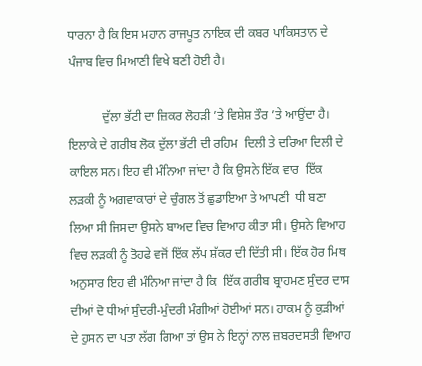ਧਾਰਨਾ ਹੈ ਕਿ ਇਸ ਮਹਾਨ ਰਾਜਪੂਤ ਨਾਇਕ ਦੀ ਕਬਰ ਪਾਕਿਸਤਾਨ ਦੇ ਪੰਜਾਬ ਵਿਚ ਮਿਆਣੀ ਵਿਖੇ ਬਣੀ ਹੋਈ ਹੈ।

           ਦੁੱਲਾ ਭੱਟੀ ਦਾ ਜ਼ਿਕਰ ਲੋਹੜੀ ’ਤੇ ਵਿਸ਼ੇਸ਼ ਤੌਰ ’ਤੇ ਆਉਂਦਾ ਹੈ। ਇਲਾਕੇ ਦੇ ਗਰੀਬ ਲੋਕ ਦੁੱਲਾ ਭੱਟੀ ਦੀ ਰਹਿਮ  ਦਿਲੀ ਤੇ ਦਰਿਆ ਦਿਲੀ ਦੇ ਕਾਇਲ ਸਨ। ਇਹ ਵੀ ਮੰਨਿਆ ਜਾਂਦਾ ਹੈ ਕਿ ਉਸਨੇ ਇੱਕ ਵਾਰ  ਇੱਕ ਲੜਕੀ ਨੂੰ ਅਗਵਾਕਾਰਾਂ ਦੇ ਚੁੰਗਲ ਤੋਂ ਛੁਡਾਇਆ ਤੇ ਆਪਣੀ  ਧੀ ਬਣਾ ਲਿਆ ਸੀ ਜਿਸਦਾ ਉਸਨੇ ਬਾਅਦ ਵਿਚ ਵਿਆਹ ਕੀਤਾ ਸੀ। ਉਸਨੇ ਵਿਆਹ ਵਿਚ ਲੜਕੀ ਨੂੰ ਤੋਹਫੇ ਵਜੋਂ ਇੱਕ ਲੱਪ ਸ਼ੱਕਰ ਦੀ ਦਿੱਤੀ ਸੀ। ਇੱਕ ਹੋਰ ਮਿਥ ਅਨੁਸਾਰ ਇਹ ਵੀ ਮੰਨਿਆ ਜਾਂਦਾ ਹੈ ਕਿ  ਇੱਕ ਗਰੀਬ ਬ੍ਰਾਹਮਣ ਸੁੰਦਰ ਦਾਸ ਦੀਆਂ ਦੋ ਧੀਆਂ ਸੁੰਦਰੀ-ਮੁੰਦਰੀ ਮੰਗੀਆਂ ਹੋਈਆਂ ਸਨ। ਹਾਕਮ ਨੂੰ ਕੁੜੀਆਂ ਦੇ ਹੁਸਨ ਦਾ ਪਤਾ ਲੱਗ ਗਿਆ ਤਾਂ ਉਸ ਨੇ ਇਨ੍ਹਾਂ ਨਾਲ ਜ਼ਬਰਦਸਤੀ ਵਿਆਹ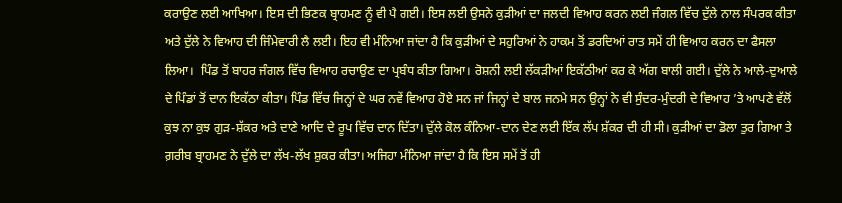ਕਰਾਉਣ ਲਈ ਆਖਿਆ। ਇਸ ਦੀ ਭਿਣਕ ਬ੍ਰਾਹਮਣ ਨੂੰ ਵੀ ਪੈ ਗਈ। ਇਸ ਲਈ ਉਸਨੇ ਕੁੜੀਆਂ ਦਾ ਜਲਦੀ ਵਿਆਹ ਕਰਨ ਲਈ ਜੰਗਲ ਵਿੱਚ ਦੁੱਲੇ ਨਾਲ ਸੰਪਰਕ ਕੀਤਾ ਅਤੇ ਦੁੱਲੇ ਨੇ ਵਿਆਹ ਦੀ ਜਿੰਮੇਵਾਰੀ ਲੈ ਲਈ। ਇਹ ਵੀ ਮੰਨਿਆ ਜਾਂਦਾ ਹੈ ਕਿ ਕੁੜੀਆਂ ਦੇ ਸਹੁਰਿਆਂ ਨੇ ਹਾਕਮ ਤੋਂ ਡਰਦਿਆਂ ਰਾਤ ਸਮੇਂ ਹੀ ਵਿਆਹ ਕਰਨ ਦਾ ਫੈਸਲਾ ਲਿਆ।  ਪਿੰਡ ਤੋਂ ਬਾਹਰ ਜੰਗਲ ਵਿੱਚ ਵਿਆਹ ਰਚਾਉਣ ਦਾ ਪ੍ਰਬੰਧ ਕੀਤਾ ਗਿਆ। ਰੋਸ਼ਨੀ ਲਈ ਲੱਕੜੀਆਂ ਇਕੱਠੀਆਂ ਕਰ ਕੇ ਅੱਗ ਬਾਲੀ ਗਈ। ਦੁੱਲੇ ਨੇ ਆਲੇ-ਦੁਆਲੇ ਦੇ ਪਿੰਡਾਂ ਤੋਂ ਦਾਨ ਇਕੱਠਾ ਕੀਤਾ। ਪਿੰਡ ਵਿੱਚ ਜਿਨ੍ਹਾਂ ਦੇ ਘਰ ਨਵੇਂ ਵਿਆਹ ਹੋਏ ਸਨ ਜਾਂ ਜਿਨ੍ਹਾਂ ਦੇ ਬਾਲ ਜਨਮੇ ਸਨ ਉਨ੍ਹਾਂ ਨੇ ਵੀ ਸੁੰਦਰ-ਮੁੰਦਰੀ ਦੇ ਵਿਆਹ ’ਤੇ ਆਪਣੇ ਵੱਲੋਂ ਕੁਝ ਨਾ ਕੁਝ ਗੁੜ-ਸ਼ੱਕਰ ਅਤੇ ਦਾਣੇ ਆਦਿ ਦੇ ਰੂਪ ਵਿੱਚ ਦਾਨ ਦਿੱਤਾ। ਦੁੱਲੇ ਕੋਲ ਕੰਨਿਆ-ਦਾਨ ਦੇਣ ਲਈ ਇੱਕ ਲੱਪ ਸ਼ੱਕਰ ਦੀ ਹੀ ਸੀ। ਕੁੜੀਆਂ ਦਾ ਡੋਲਾ ਤੁਰ ਗਿਆ ਤੇ ਗ਼ਰੀਬ ਬ੍ਰਾਹਮਣ ਨੇ ਦੁੱਲੇ ਦਾ ਲੱਖ-ਲੱਖ ਸ਼ੁਕਰ ਕੀਤਾ। ਅਜਿਹਾ ਮੰਨਿਆ ਜਾਂਦਾ ਹੈ ਕਿ ਇਸ ਸਮੇਂ ਤੋਂ ਹੀ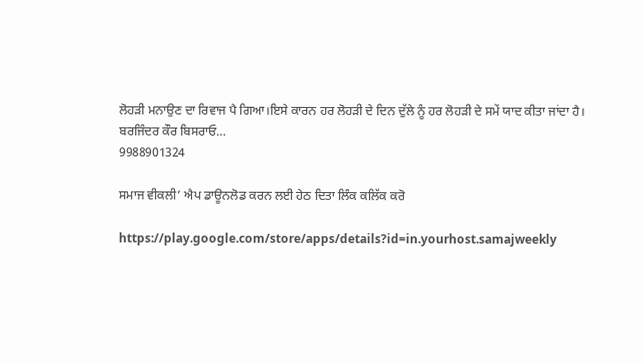ਲੋਹੜੀ ਮਨਾਉਣ ਦਾ ਰਿਵਾਜ ਪੈ ਗਿਆ।ਇਸੇ ਕਾਰਨ ਹਰ ਲੋਹੜੀ ਦੇ ਦਿਨ ਦੁੱਲੇ ਨੂੰ ਹਰ ਲੋਹੜੀ ਦੇ ਸਮੇਂ ਯਾਦ ਕੀਤਾ ਜਾਂਦਾ ਹੈ।
ਬਰਜਿੰਦਰ ਕੌਰ ਬਿਸਰਾਓ…
9988901324

ਸਮਾਜ ਵੀਕਲੀ’ ਐਪ ਡਾਊਨਲੋਡ ਕਰਨ ਲਈ ਹੇਠ ਦਿਤਾ ਲਿੰਕ ਕਲਿੱਕ ਕਰੋ

https://play.google.com/store/apps/details?id=in.yourhost.samajweekly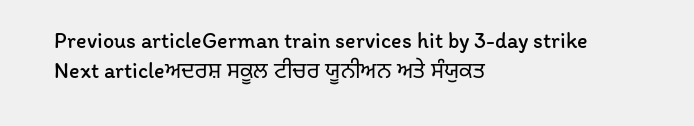Previous articleGerman train services hit by 3-day strike
Next articleਅਦਰਸ਼ ਸਕੂਲ ਟੀਚਰ ਯੂਨੀਅਨ ਅਤੇ ਸੰਯੁਕਤ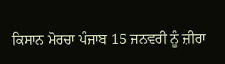ਕਿਸਾਨ ਮੋਰਚਾ ਪੰਜਾਬ 15 ਜਨਵਰੀ ਨੂੰ ਜ਼ੀਰਾ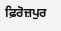ਫ਼ਿਰੋਜ਼ਪੁਰ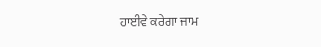ਹਾਈਵੇ ਕਰੇਗਾ ਜਾਮ